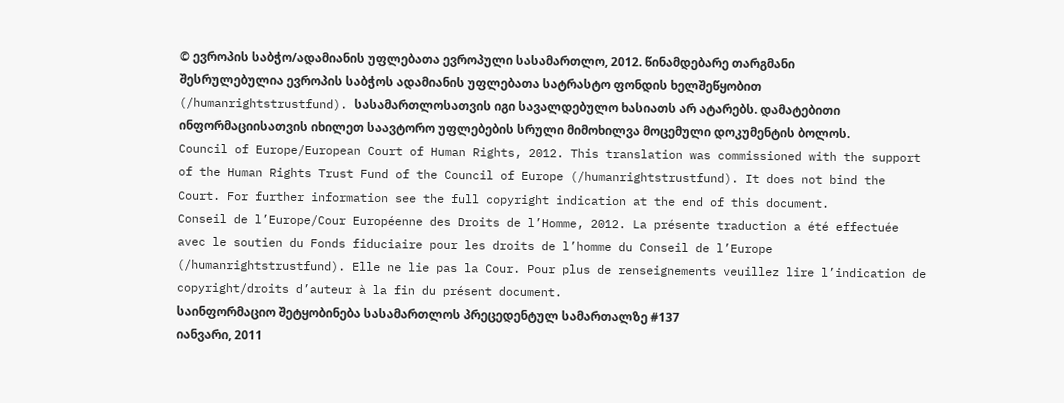© ევროპის საბჭო/ადამიანის უფლებათა ევროპული სასამართლო, 2012. წინამდებარე თარგმანი შესრულებულია ევროპის საბჭოს ადამიანის უფლებათა სატრასტო ფონდის ხელშეწყობით (/humanrightstrustfund). სასამართლოსათვის იგი სავალდებულო ხასიათს არ ატარებს. დამატებითი ინფორმაციისათვის იხილეთ საავტორო უფლებების სრული მიმოხილვა მოცემული დოკუმენტის ბოლოს.
Council of Europe/European Court of Human Rights, 2012. This translation was commissioned with the support of the Human Rights Trust Fund of the Council of Europe (/humanrightstrustfund). It does not bind the Court. For further information see the full copyright indication at the end of this document.
Conseil de l’Europe/Cour Européenne des Droits de l’Homme, 2012. La présente traduction a été effectuée avec le soutien du Fonds fiduciaire pour les droits de l’homme du Conseil de l’Europe (/humanrightstrustfund). Elle ne lie pas la Cour. Pour plus de renseignements veuillez lire l’indication de copyright/droits d’auteur à la fin du présent document.
საინფორმაციო შეტყობინება სასამართლოს პრეცედენტულ სამართალზე #137
იანვარი, 2011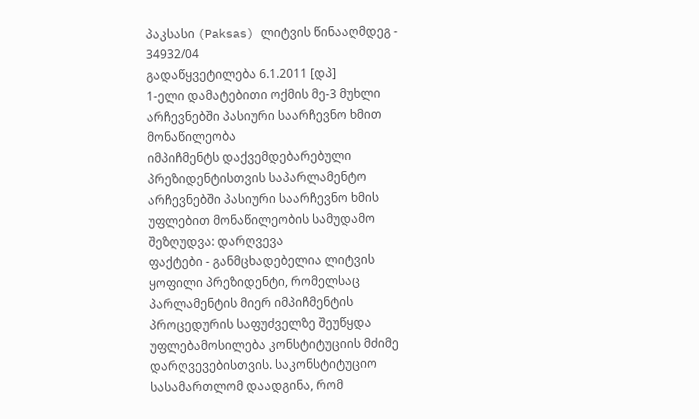პაკსასი (Paksas) ლიტვის წინააღმდეგ - 34932/04
გადაწყვეტილება 6.1.2011 [დპ]
1-ელი დამატებითი ოქმის მე-3 მუხლი
არჩევნებში პასიური საარჩევნო ხმით მონაწილეობა
იმპიჩმენტს დაქვემდებარებული პრეზიდენტისთვის საპარლამენტო არჩევნებში პასიური საარჩევნო ხმის უფლებით მონაწილეობის სამუდამო შეზღუდვა: დარღვევა
ფაქტები - განმცხადებელია ლიტვის ყოფილი პრეზიდენტი, რომელსაც პარლამენტის მიერ იმპიჩმენტის პროცედურის საფუძველზე შეუწყდა უფლებამოსილება კონსტიტუციის მძიმე დარღვევებისთვის. საკონსტიტუციო სასამართლომ დაადგინა, რომ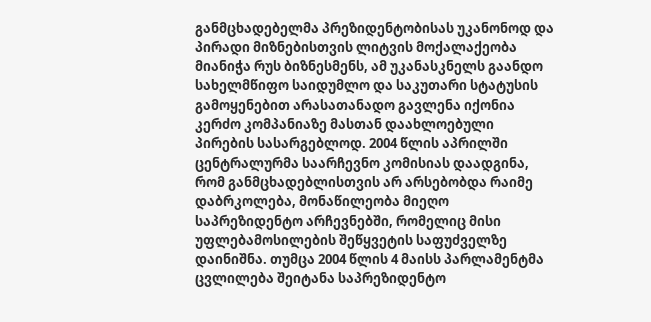განმცხადებელმა პრეზიდენტობისას უკანონოდ და პირადი მიზნებისთვის ლიტვის მოქალაქეობა მიანიჭა რუს ბიზნესმენს, ამ უკანასკნელს გაანდო სახელმწიფო საიდუმლო და საკუთარი სტატუსის გამოყენებით არასათანადო გავლენა იქონია კერძო კომპანიაზე მასთან დაახლოებული პირების სასარგებლოდ. 2004 წლის აპრილში ცენტრალურმა საარჩევნო კომისიას დაადგინა, რომ განმცხადებლისთვის არ არსებობდა რაიმე დაბრკოლება, მონაწილეობა მიეღო საპრეზიდენტო არჩევნებში, რომელიც მისი უფლებამოსილების შეწყვეტის საფუძველზე დაინიშნა. თუმცა 2004 წლის 4 მაისს პარლამენტმა ცვლილება შეიტანა საპრეზიდენტო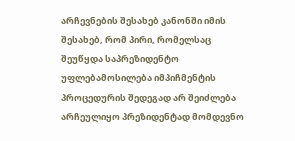არჩევნების შესახებ კანონში იმის შესახებ, რომ პირი, რომელსაც შეუწყდა საპრეზიდენტო უფლებამოსილება იმპიჩმენტის პროცედურის შედეგად არ შეიძლება არჩეულიყო პრეზიდენტად მომდევნო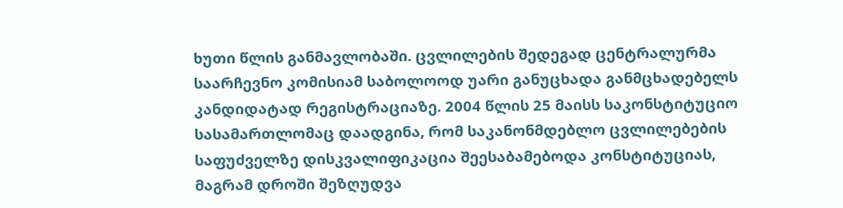ხუთი წლის განმავლობაში. ცვლილების შედეგად ცენტრალურმა საარჩევნო კომისიამ საბოლოოდ უარი განუცხადა განმცხადებელს კანდიდატად რეგისტრაციაზე. 2004 წლის 25 მაისს საკონსტიტუციო სასამართლომაც დაადგინა, რომ საკანონმდებლო ცვლილებების საფუძველზე დისკვალიფიკაცია შეესაბამებოდა კონსტიტუციას, მაგრამ დროში შეზღუდვა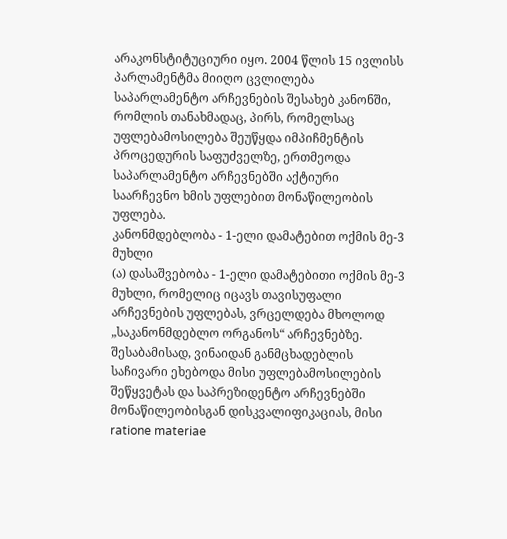არაკონსტიტუციური იყო. 2004 წლის 15 ივლისს პარლამენტმა მიიღო ცვლილება საპარლამენტო არჩევნების შესახებ კანონში, რომლის თანახმადაც, პირს, რომელსაც უფლებამოსილება შეუწყდა იმპიჩმენტის პროცედურის საფუძველზე, ერთმეოდა საპარლამენტო არჩევნებში აქტიური საარჩევნო ხმის უფლებით მონაწილეობის უფლება.
კანონმდებლობა - 1-ელი დამატებით ოქმის მე-3 მუხლი
(ა) დასაშვებობა - 1-ელი დამატებითი ოქმის მე-3 მუხლი, რომელიც იცავს თავისუფალი არჩევნების უფლებას, ვრცელდება მხოლოდ „საკანონმდებლო ორგანოს“ არჩევნებზე. შესაბამისად, ვინაიდან განმცხადებლის საჩივარი ეხებოდა მისი უფლებამოსილების შეწყვეტას და საპრეზიდენტო არჩევნებში მონაწილეობისგან დისკვალიფიკაციას, მისი ratione materiae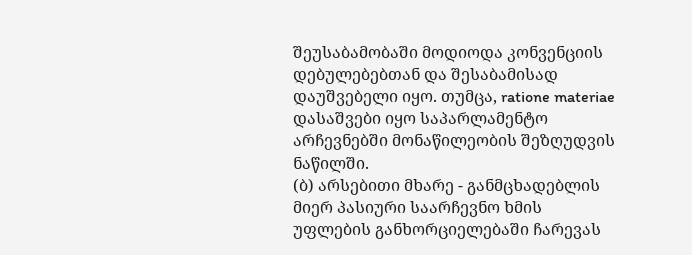შეუსაბამობაში მოდიოდა კონვენციის დებულებებთან და შესაბამისად დაუშვებელი იყო. თუმცა, ratione materiae დასაშვები იყო საპარლამენტო არჩევნებში მონაწილეობის შეზღუდვის ნაწილში.
(ბ) არსებითი მხარე - განმცხადებლის მიერ პასიური საარჩევნო ხმის უფლების განხორციელებაში ჩარევას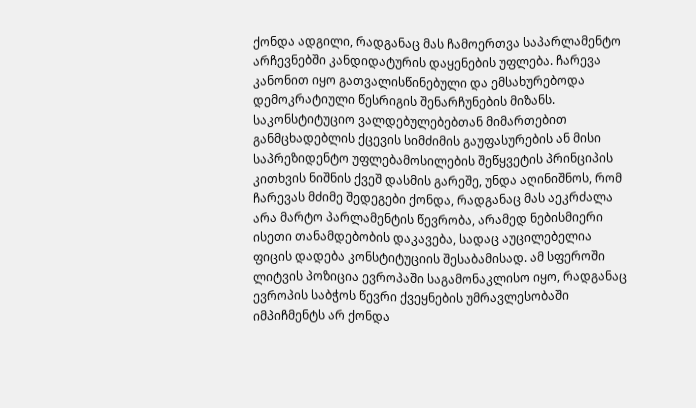ქონდა ადგილი, რადგანაც მას ჩამოერთვა საპარლამენტო არჩევნებში კანდიდატურის დაყენების უფლება. ჩარევა კანონით იყო გათვალისწინებული და ემსახურებოდა დემოკრატიული წესრიგის შენარჩუნების მიზანს. საკონსტიტუციო ვალდებულებებთან მიმართებით განმცხადებლის ქცევის სიმძიმის გაუფასურების ან მისი საპრეზიდენტო უფლებამოსილების შეწყვეტის პრინციპის კითხვის ნიშნის ქვეშ დასმის გარეშე, უნდა აღინიშნოს, რომ ჩარევას მძიმე შედეგები ქონდა, რადგანაც მას აეკრძალა არა მარტო პარლამენტის წევრობა, არამედ ნებისმიერი ისეთი თანამდებობის დაკავება, სადაც აუცილებელია ფიცის დადება კონსტიტუციის შესაბამისად. ამ სფეროში ლიტვის პოზიცია ევროპაში საგამონაკლისო იყო, რადგანაც ევროპის საბჭოს წევრი ქვეყნების უმრავლესობაში იმპიჩმენტს არ ქონდა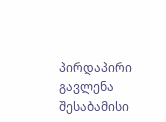პირდაპირი გავლენა შესაბამისი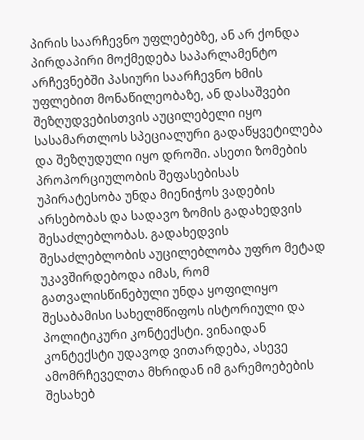პირის საარჩევნო უფლებებზე, ან არ ქონდა პირდაპირი მოქმედება საპარლამენტო არჩევნებში პასიური საარჩევნო ხმის უფლებით მონაწილეობაზე, ან დასაშვები შეზღუდვებისთვის აუცილებელი იყო სასამართლოს სპეციალური გადაწყვეტილება და შეზღუდული იყო დროში. ასეთი ზომების პროპორციულობის შეფასებისას უპირატესობა უნდა მიენიჭოს ვადების არსებობას და სადავო ზომის გადახედვის შესაძლებლობას. გადახედვის შესაძლებლობის აუცილებლობა უფრო მეტად უკავშირდებოდა იმას, რომ გათვალისწინებული უნდა ყოფილიყო შესაბამისი სახელმწიფოს ისტორიული და პოლიტიკური კონტექსტი. ვინაიდან კონტექსტი უდავოდ ვითარდება, ასევე ამომრჩეველთა მხრიდან იმ გარემოებების შესახებ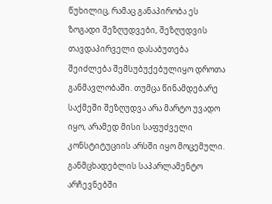წუხილიც, რამაც განაპირობა ეს ზოგადი შეზღუდვები, შეზღუდვის თავდაპირველი დასაბუთება შეიძლება შემსუბუქებულიყო დროთა განმავლობაში. თუმცა წინამდებარე საქმეში შეზღუდვა არა მარტო უვადო იყო, არამედ მისი საფუძველი კონსტიტუციის არსში იყო მოცემული. განმცხადებლის საპარლამენტო არჩევნებში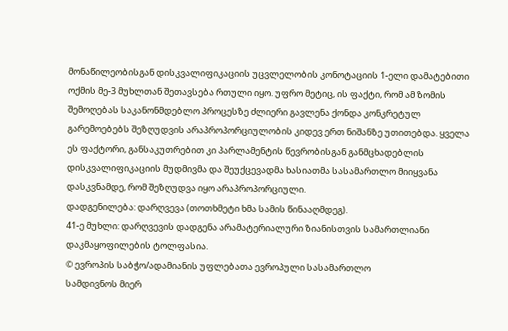მონაწილეობისგან დისკვალიფიკაციის უცვლელობის კონოტაციის 1-ელი დამატებითი ოქმის მე-3 მუხლთან შეთავსება რთული იყო. უფრო მეტიც, ის ფაქტი, რომ ამ ზომის შემოღებას საკანონმდებლო პროცესზე ძლიერი გავლენა ქონდა კონკრეტულ გარემოებებს შეზღუდვის არაპროპორციულობის კიდევ ერთ ნიშანზე უთითებდა. ყველა ეს ფაქტორი, განსაკუთრებით კი პარლამენტის წევრობისგან განმცხადებლის დისკვალიფიკაციის მუდმივმა და შეუქცევადმა ხასიათმა სასამართლო მიიყვანა დასკვნამდე, რომ შეზღუდვა იყო არაპროპორციული.
დადგენილება: დარღვევა (თოთხმეტი ხმა სამის წინააღმდეგ).
41-ე მუხლი: დარღვევის დადგენა არამატერიალური ზიანისთვის სამართლიანი დაკმაყოფილების ტოლფასია.
© ევროპის საბჭო/ადამიანის უფლებათა ევროპული სასამართლო
სამდივნოს მიერ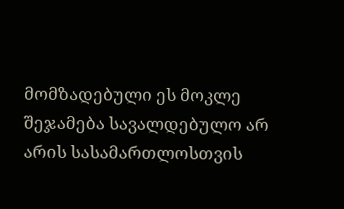მომზადებული ეს მოკლე შეჯამება სავალდებულო არ არის სასამართლოსთვის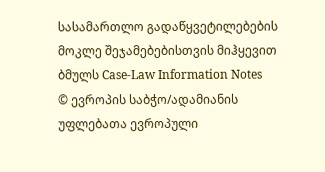სასამართლო გადაწყვეტილებების მოკლე შეჯამებებისთვის მიჰყევით ბმულს Case-Law Information Notes
© ევროპის საბჭო/ადამიანის უფლებათა ევროპული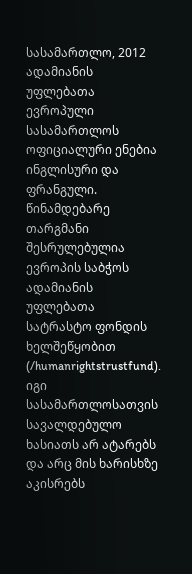სასამართლო, 2012
ადამიანის უფლებათა ევროპული სასამართლოს ოფიციალური ენებია ინგლისური და ფრანგული. წინამდებარე თარგმანი შესრულებულია ევროპის საბჭოს ადამიანის უფლებათა სატრასტო ფონდის ხელშეწყობით (/humanrightstrustfund). იგი სასამართლოსათვის სავალდებულო ხასიათს არ ატარებს და არც მის ხარისხზე აკისრებს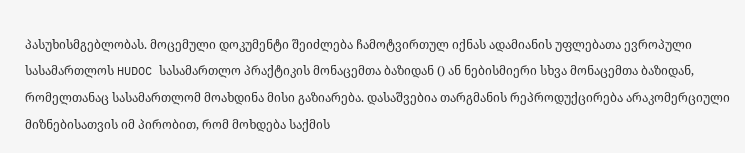პასუხისმგებლობას. მოცემული დოკუმენტი შეიძლება ჩამოტვირთულ იქნას ადამიანის უფლებათა ევროპული სასამართლოს HUDOC სასამართლო პრაქტიკის მონაცემთა ბაზიდან () ან ნებისმიერი სხვა მონაცემთა ბაზიდან, რომელთანაც სასამართლომ მოახდინა მისი გაზიარება. დასაშვებია თარგმანის რეპროდუქცირება არაკომერციული მიზნებისათვის იმ პირობით, რომ მოხდება საქმის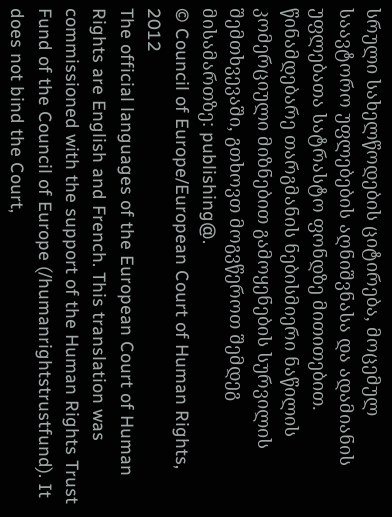სრული სახელწოდების ციტირება, მოცემულ საავტორო უფლებების აღნიშვნასა და ადამიანის უფლებათა სატრასტო ფონდზე მითითებით. წინამდებარე თარგმანის ნებისმიერი ნაწილის კომერციული მიზნებით გამოყენების სურვილის შემთხვევაში, გთხოვთ მოგვწეროთ შემდეგ მისამართზე: publishing@.
© Council of Europe/European Court of Human Rights, 2012
The official languages of the European Court of Human Rights are English and French. This translation was commissioned with the support of the Human Rights Trust Fund of the Council of Europe (/humanrightstrustfund). It does not bind the Court,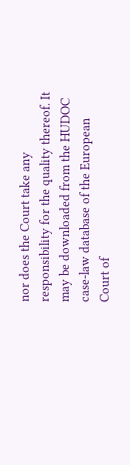nor does the Court take any responsibility for the quality thereof. It may be downloaded from the HUDOC case-law database of the European Court of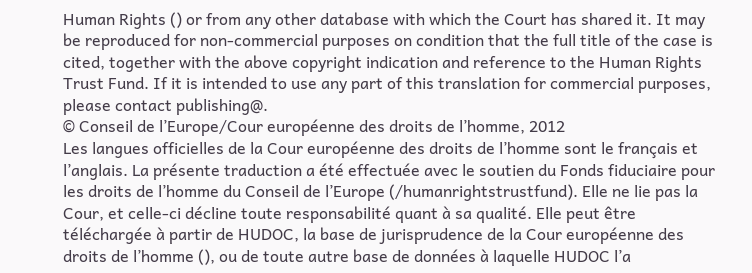Human Rights () or from any other database with which the Court has shared it. It may be reproduced for non-commercial purposes on condition that the full title of the case is cited, together with the above copyright indication and reference to the Human Rights Trust Fund. If it is intended to use any part of this translation for commercial purposes, please contact publishing@.
© Conseil de l’Europe/Cour européenne des droits de l’homme, 2012
Les langues officielles de la Cour européenne des droits de l’homme sont le français et l’anglais. La présente traduction a été effectuée avec le soutien du Fonds fiduciaire pour les droits de l’homme du Conseil de l’Europe (/humanrightstrustfund). Elle ne lie pas la Cour, et celle-ci décline toute responsabilité quant à sa qualité. Elle peut être téléchargée à partir de HUDOC, la base de jurisprudence de la Cour européenne des droits de l’homme (), ou de toute autre base de données à laquelle HUDOC l’a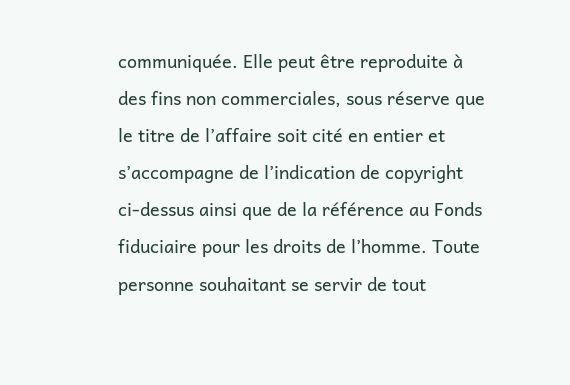communiquée. Elle peut être reproduite à des fins non commerciales, sous réserve que le titre de l’affaire soit cité en entier et s’accompagne de l’indication de copyright ci-dessus ainsi que de la référence au Fonds fiduciaire pour les droits de l’homme. Toute personne souhaitant se servir de tout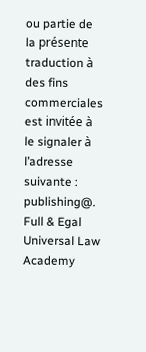ou partie de la présente traduction à des fins commerciales est invitée à le signaler à l’adresse suivante : publishing@.
Full & Egal Universal Law Academy